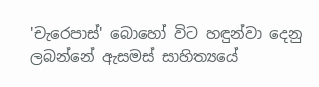'චැරෙපාස්' බො‍හෝ විට හඳුන්වා දෙනු ලබන්නේ ඇසමස් සාහිත්‍යයේ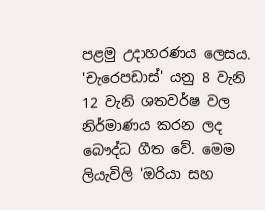පළමු උදාහරණය ලෙසය. 'චැරෙපඩාස්' යනු 8 වැනි 12 වැනි ශතවර්ෂ වල නිර්මාණය කරන ලද බෞද්ධ ගීත වේ. මෙම ලියැවිලි 'ඔරියා සහ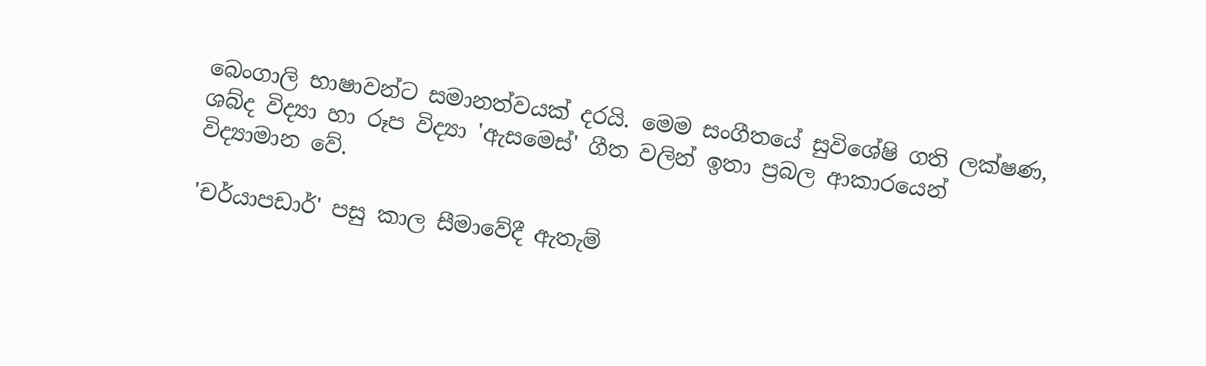බෙංගාලි භාෂාවන්ට සමානත්වයක් දරයි. මෙම සංගීතයේ සුවිශේෂි ගති ලක්ෂණ, ශබ්ද විද්‍යා හා රූප විද්‍යා 'ඇසමෙස්' ගීත වලින් ඉතා ප්‍රබල ආකාරයෙන් විද්‍යාමාන වේ.

'චර්යාපඩාර්' පසු කාල සීමාවේදී ඇතැම්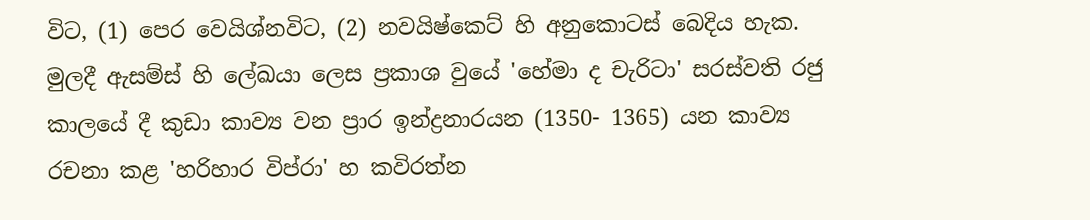විට, (1) පෙර වෙයිශ්නවිට, (2) නවයිෂ්කෙට් හි අනුකොටස් බෙදිය හැක. මුලදී ඇසම්ස් හි ලේඛයා ලෙස ප්‍රකාශ වුයේ 'හේමා ද චැරිටා' සරස්වති රජු කාලයේ දී කුඩා කාව්‍ය වන ප්‍රාර ඉන්ද්‍රනාරයන (1350- 1365) යන කාව්‍ය රචනා කළ 'හරිහාර විප්රා' හ කවිරත්න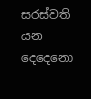සරස්වති යන දෙදෙනො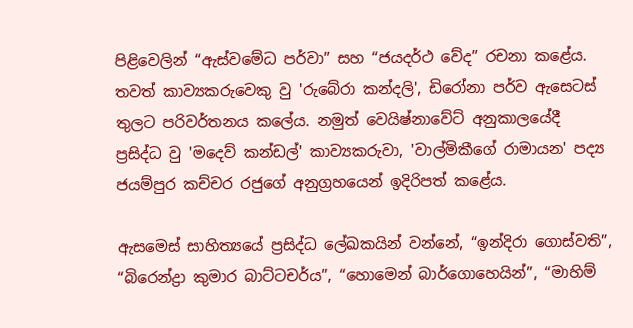පිළිවෙලින් “ඇස්වමේධ පර්වා” සහ “ජයදර්ථ වේද” රචනා කළේය. තවත් කාව්‍යකරුවෙකු වු 'රුබේරා කන්දලි', ඩිරෝනා පර්ව ඇසෙටස් තුලට පරිවර්තනය කලේය. නමුත් වෙයිෂ්නාවේට් අනුකාලයේදී ප්‍රසිද්ධ වු 'මදෙව් කන්ඩල්' කාව්‍යකරුවා, 'වාල්මිකීගේ රාමායන' පද්‍ය ජයම්පුර කච්චර රජුගේ අනුග්‍රහයෙන් ඉදිරිපත් කළේය.

ඇසමෙස් සාහිත්‍යයේ ප්‍රසිද්ධ ලේඛකයින් වන්නේ, “ඉන්දිරා ගොස්වති”, “බිරෙ‍න්ද්‍රා කුමාර බාට්ටචර්ය”, “හොමෙන් බාර්ගොහෙයින්”, “මාහිම්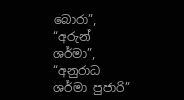බොරා”, “අරුන් ශර්මා”, “අනුරාධ ශර්මා පුජාරි”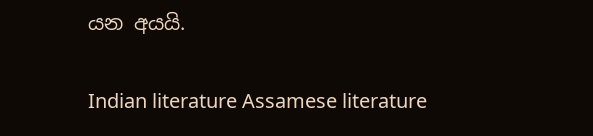යන අයයි.

Indian literature Assamese literature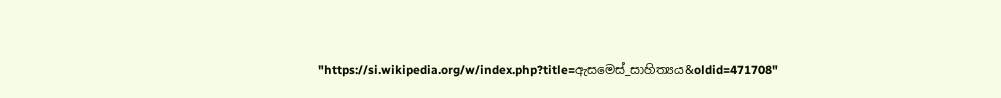"https://si.wikipedia.org/w/index.php?title=ඇසමෙස්_සාහිත්‍යය&oldid=471708"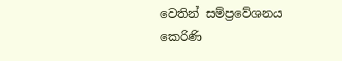වෙතින් සම්ප්‍රවේශනය කෙරිණි